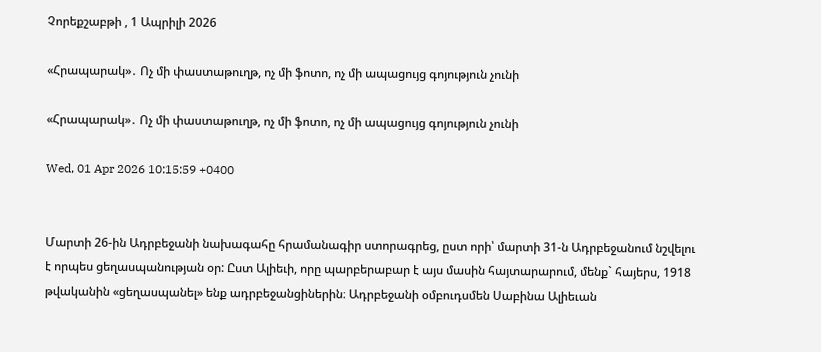Չորեքշաբթի , 1 Ապրիլի 2026

«Հրապարակ»․ Ոչ մի փաստաթուղթ, ոչ մի ֆոտո, ոչ մի ապացույց գոյություն չունի

«Հրապարակ»․ Ոչ մի փաստաթուղթ, ոչ մի ֆոտո, ոչ մի ապացույց գոյություն չունի

Wed, 01 Apr 2026 10:15:59 +0400


Մարտի 26-ին Ադրբեջանի նախագահը հրամանագիր ստորագրեց, ըստ որի՝ մարտի 31-ն Ադրբեջանում նշվելու է որպես ցեղասպանության օր: Ըստ Ալիեւի, որը պարբերաբար է այս մասին հայտարարում, մենք` հայերս, 1918 թվականին «ցեղասպանել» ենք ադրբեջանցիներին։ Ադրբեջանի օմբուդսմեն Սաբինա Ալիեւան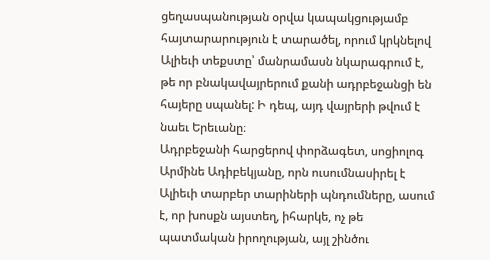ցեղասպանության օրվա կապակցությամբ հայտարարություն է տարածել, որում կրկնելով Ալիեւի տեքստը՝ մանրամասն նկարագրում է, թե որ բնակավայրերում քանի ադրբեջանցի են հայերը սպանել: Ի դեպ, այդ վայրերի թվում է նաեւ Երեւանը։
Ադրբեջանի հարցերով փորձագետ, սոցիոլոգ Արմինե Ադիբեկյանը, որն ուսումնասիրել է Ալիեւի տարբեր տարիների պնդումները, ասում է, որ խոսքն այստեղ, իհարկե, ոչ թե պատմական իրողության, այլ շինծու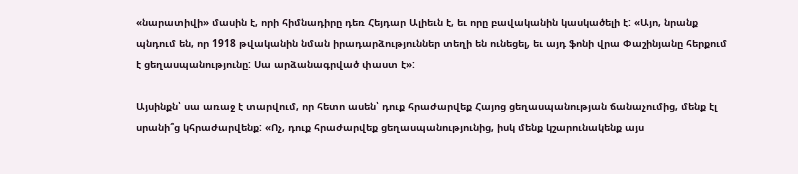«նարատիվի» մասին է, որի հիմնադիրը դեռ Հեյդար Ալիեւն է, եւ որը բավականին կասկածելի է: «Այո, նրանք պնդում են, որ 1918 թվականին նման իրադարձություններ տեղի են ունեցել, եւ այդ ֆոնի վրա Փաշինյանը հերքում է ցեղասպանությունը: Սա արձանագրված փաստ է»:

Այսինքն՝ սա առաջ է տարվում, որ հետո ասեն՝ դուք հրաժարվեք Հայոց ցեղասպանության ճանաչումից, մենք էլ սրանի՞ց կհրաժարվենք: «Ոչ, դուք հրաժարվեք ցեղասպանությունից, իսկ մենք կշարունակենք այս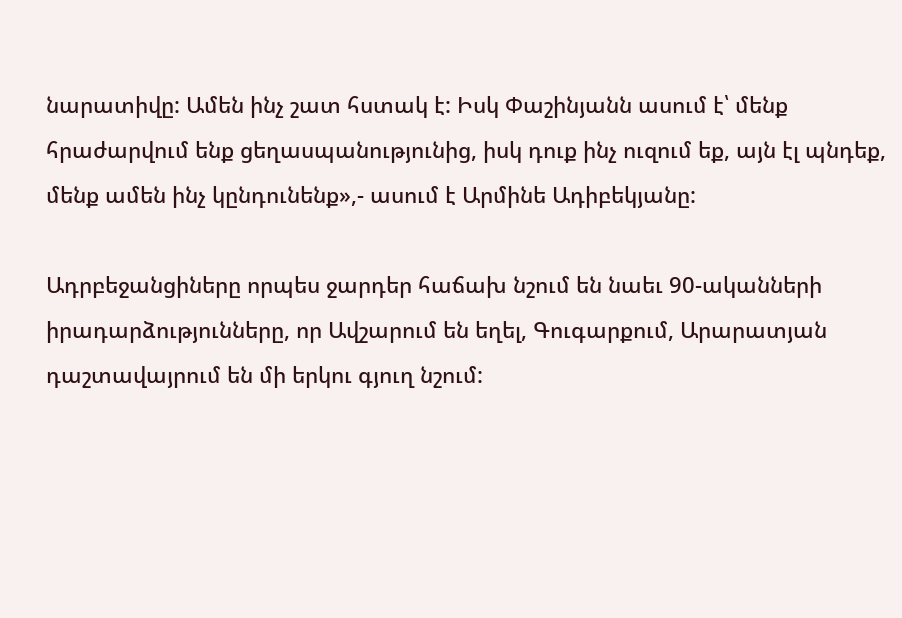նարատիվը: Ամեն ինչ շատ հստակ է: Իսկ Փաշինյանն ասում է՝ մենք հրաժարվում ենք ցեղասպանությունից, իսկ դուք ինչ ուզում եք, այն էլ պնդեք, մենք ամեն ինչ կընդունենք»,- ասում է Արմինե Ադիբեկյանը:

Ադրբեջանցիները որպես ջարդեր հաճախ նշում են նաեւ 90-ականների իրադարձությունները, որ Ավշարում են եղել, Գուգարքում, Արարատյան դաշտավայրում են մի երկու գյուղ նշում: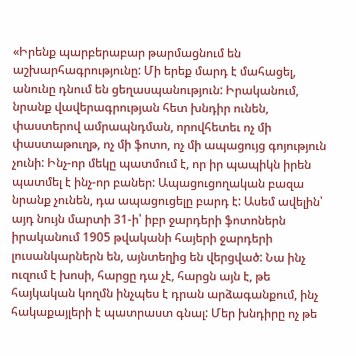«Իրենք պարբերաբար թարմացնում են աշխարհագրությունը: Մի երեք մարդ է մահացել, անունը դնում են ցեղասպանություն: Իրականում, նրանք վավերագրության հետ խնդիր ունեն, փաստերով ամրապնդման, որովհետեւ ոչ մի փաստաթուղթ, ոչ մի ֆոտո, ոչ մի ապացույց գոյություն չունի: Ինչ-որ մեկը պատմում է, որ իր պապիկն իրեն պատմել է ինչ-որ բաներ: Ապացուցողական բազա նրանք չունեն, դա ապացուցելը բարդ է: Ասեմ ավելին՝ այդ նույն մարտի 31-ի՝ իբր ջարդերի ֆոտոներն իրականում 1905 թվականի հայերի ջարդերի լուսանկարներն են, այնտեղից են վերցված: Նա ինչ ուզում է խոսի, հարցը դա չէ, հարցն այն է, թե հայկական կողմն ինչպես է դրան արձագանքում, ինչ հակաքայլերի է պատրաստ գնալ: Մեր խնդիրը ոչ թե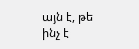այն է, թե ինչ է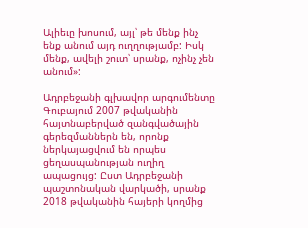Ալիեւը խոսում, այլ՝ թե մենք ինչ ենք անում այդ ուղղությամբ: Իսկ մենք, ավելի շուտ՝ սրանք, ոչինչ չեն անում»:

Ադրբեջանի գլխավոր արգումենտը Գուբայում 2007 թվականին հայտնաբերված զանգվածային գերեզմաններն են, որոնք ներկայացվում են որպես ցեղասպանության ուղիղ ապացույց: Ըստ Ադրբեջանի պաշտոնական վարկածի, սրանք 2018 թվականին հայերի կողմից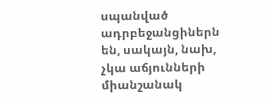սպանված ադրբեջանցիներն են, սակայն, նախ, չկա աճյունների միանշանակ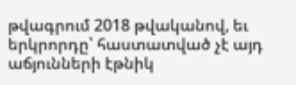թվագրում 2018 թվականով, եւ երկրորդը՝ հաստատված չէ այդ աճյունների էթնիկ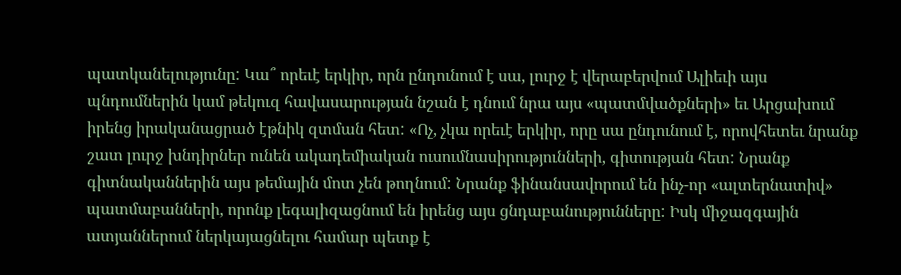պատկանելությունը: Կա՞ որեւէ երկիր, որն ընդունում է սա, լուրջ է վերաբերվում Ալիեւի այս պնդումներին կամ թեկուզ հավասարության նշան է դնում նրա այս «պատմվածքների» եւ Արցախում իրենց իրականացրած էթնիկ զտման հետ: «Ոչ, չկա որեւէ երկիր, որը սա ընդունում է, որովհետեւ նրանք շատ լուրջ խնդիրներ ունեն ակադեմիական ուսումնասիրությունների, գիտության հետ: Նրանք գիտնականներին այս թեմային մոտ չեն թողնում: Նրանք ֆինանսավորում են ինչ-որ «ալտերնատիվ» պատմաբանների, որոնք լեգալիզացնում են իրենց այս ցնդաբանությունները: Իսկ միջազգային ատյաններում ներկայացնելու համար պետք է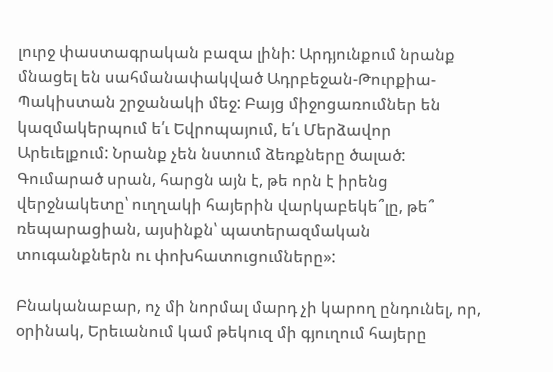լուրջ փաստագրական բազա լինի: Արդյունքում նրանք մնացել են սահմանափակված Ադրբեջան-Թուրքիա-Պակիստան շրջանակի մեջ: Բայց միջոցառումներ են կազմակերպում ե՛ւ Եվրոպայում, ե՛ւ Մերձավոր Արեւելքում: Նրանք չեն նստում ձեռքները ծալած: Գումարած սրան, հարցն այն է, թե որն է իրենց վերջնակետը՝ ուղղակի հայերին վարկաբեկե՞լը, թե՞ ռեպարացիան, այսինքն՝ պատերազմական տուգանքներն ու փոխհատուցումները»:

Բնականաբար, ոչ մի նորմալ մարդ չի կարող ընդունել, որ, օրինակ, Երեւանում կամ թեկուզ մի գյուղում հայերը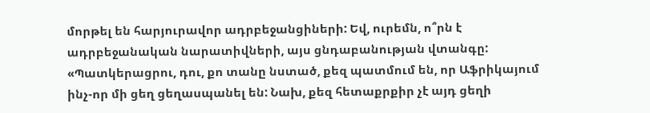մորթել են հարյուրավոր ադրբեջանցիների: Եվ, ուրեմն, ո՞րն է ադրբեջանական նարատիվների, այս ցնդաբանության վտանգը: «Պատկերացրու, դու, քո տանը նստած, քեզ պատմում են, որ Աֆրիկայում ինչ-որ մի ցեղ ցեղասպանել են: Նախ, քեզ հետաքրքիր չէ այդ ցեղի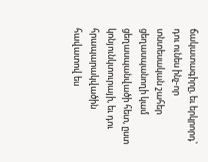ճակատագիրը, եւ երկրորդ՝ դու ունես ինչ-որ տնտեսական շահեր ցեղասպանողի կամ ցեղասպանվածի հետ, ըստ կոնյունկտուրայի, եւ դու հրապարակվածին հավատով ես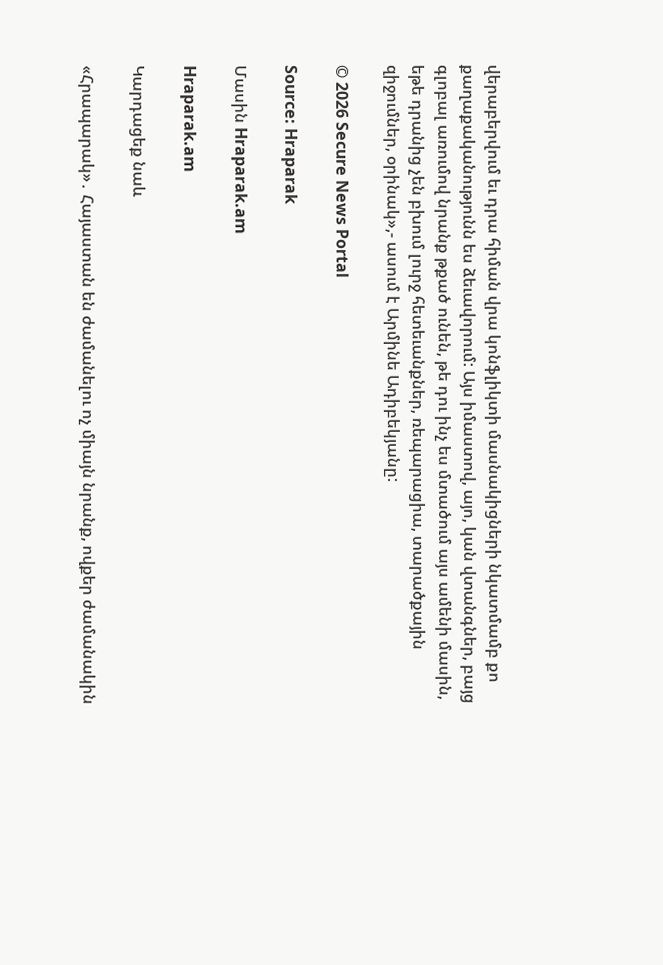վերաբերվում եւ դրա հիման վրա կոնֆլիկտի մասնակիցների նկատմամբ քո քաղաքականությունն ես ձեւավորում: Այս իմաստով, այո, կան վտանգներ, բայց գլոբալ առումով նրանք թքած ունեն, թե դու ինչ ես մտածում այս ամենի մասին, եթե դրանից չեն բխում լուրջ հետեւանքներ, ռեպարացիա, տարածքային զիջումներ, օրինակ»,- ասում է Արմինե Ադիբեկյանը:

© 2026 Secure News Portal

Source: Hraparak

Մասին Hraparak.am

Hraparak.am

Կարդացեք նաև

«Հրապարակ»․ Հայաստան են ժամանելու ոչ միայն նրանք, ովքեր ժամանակին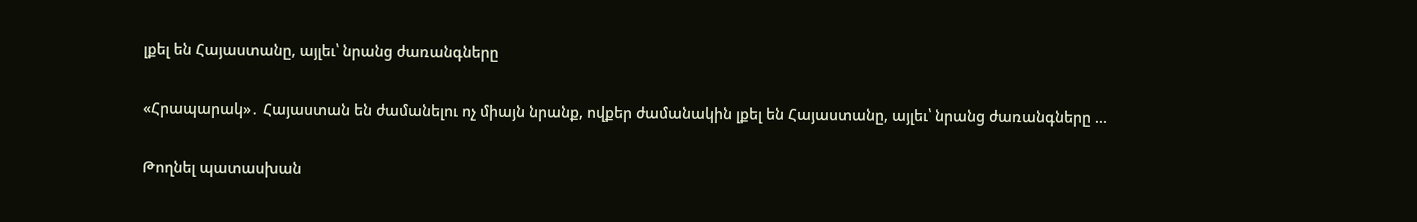լքել են Հայաստանը, այլեւ՝ նրանց ժառանգները

«Հրապարակ»․ Հայաստան են ժամանելու ոչ միայն նրանք, ովքեր ժամանակին լքել են Հայաստանը, այլեւ՝ նրանց ժառանգները …

Թողնել պատասխան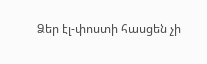Ձեր էլ-փոստի հասցեն չի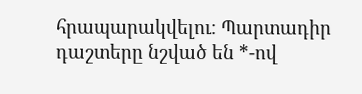հրապարակվելու։ Պարտադիր դաշտերը նշված են *-ով